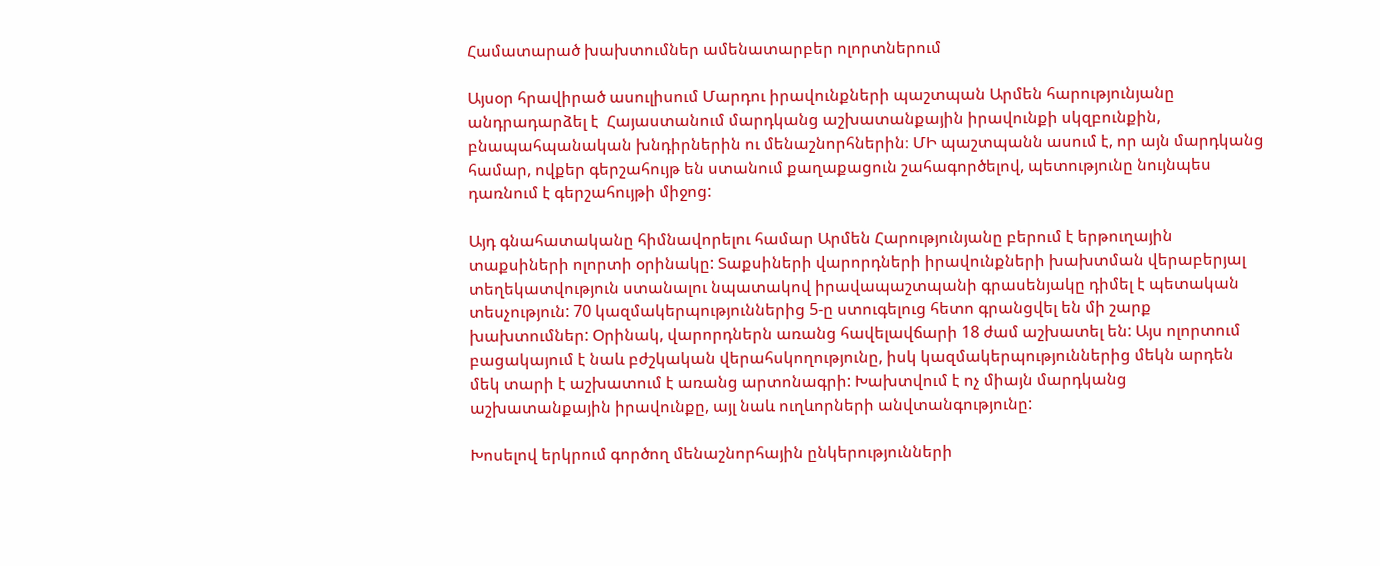Համատարած խախտումներ ամենատարբեր ոլորտներում

Այսօր հրավիրած ասուլիսում Մարդու իրավունքների պաշտպան Արմեն հարությունյանը անդրադարձել է  Հայաստանում մարդկանց աշխատանքային իրավունքի սկզբունքին, բնապահպանական խնդիրներին ու մենաշնորհներին։ ՄԻ պաշտպանն ասում է, որ այն մարդկանց համար, ովքեր գերշահույթ են ստանում քաղաքացուն շահագործելով, պետությունը նույնպես դառնում է գերշահույթի միջոց:

Այդ գնահատականը հիմնավորելու համար Արմեն Հարությունյանը բերում է երթուղային տաքսիների ոլորտի օրինակը: Տաքսիների վարորդների իրավունքների խախտման վերաբերյալ տեղեկատվություն ստանալու նպատակով իրավապաշտպանի գրասենյակը դիմել է պետական տեսչություն: 70 կազմակերպություններից 5-ը ստուգելուց հետո գրանցվել են մի շարք խախտումներ: Օրինակ, վարորդներն առանց հավելավճարի 18 ժամ աշխատել են: Այս ոլորտում բացակայում է նաև բժշկական վերահսկողությունը, իսկ կազմակերպություններից մեկն արդեն մեկ տարի է աշխատում է առանց արտոնագրի: Խախտվում է ոչ միայն մարդկանց աշխատանքային իրավունքը, այլ նաև ուղևորների անվտանգությունը:

Խոսելով երկրում գործող մենաշնորհային ընկերությունների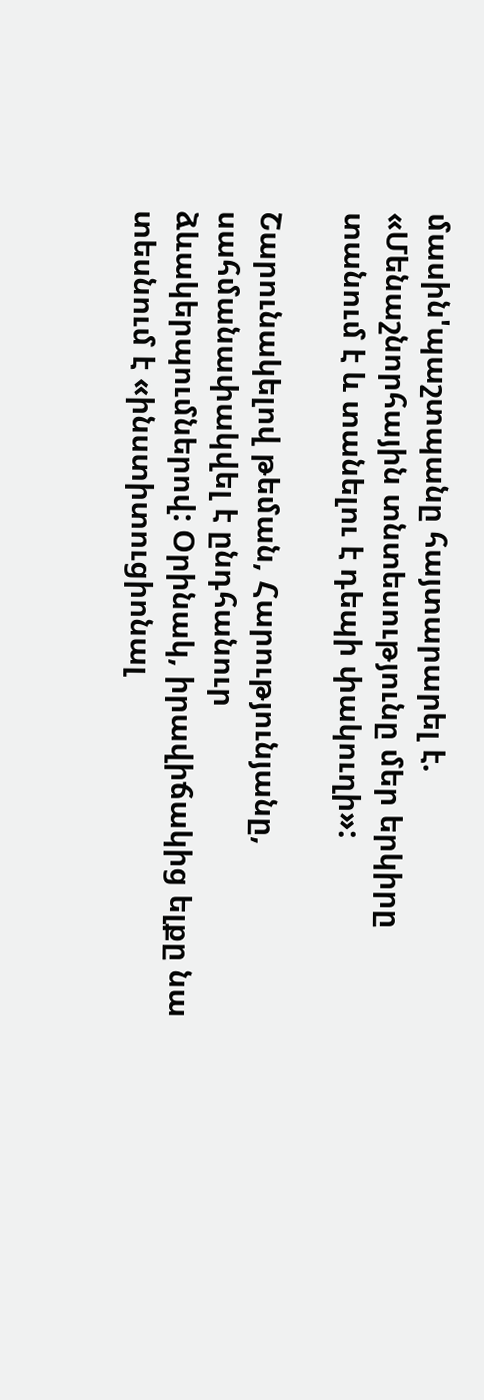մասին'պաշտպանը հայտարարել է. «Մենաշնորհային տնտեսությունը մեր երկիրը տանում է և տանելու է դեպի փակուղի»:

Շարունակելով թեման, Հարությունյանը, սահմանափակվել է ընդհանուր ձևակերպումներով: Օրինակ, իրավիճակից ելքը նա տեսնում է «ինստիտուցիոնալ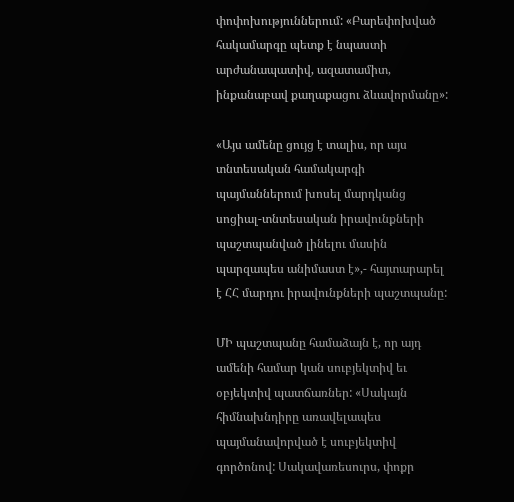փոփոխություններում: «Բարեփոխված հակամարգը պետք է նպաստի արժանապատիվ, ազատամիտ, ինքանաբավ քաղաքացու ձևավորմանը»:

«Այս ամենը ցույց է տալիս, որ այս տնտեսական համակարգի պայմաններում խոսել մարդկանց սոցիալ-տնտեսական իրավունքների պաշտպանված լինելու մասին պարզապես անիմաստ է»,- հայտարարել է ՀՀ մարդու իրավունքների պաշտպանը:

ՄԻ պաշտպանը համաձայն է, որ այդ ամենի համար կան սուբյեկտիվ եւ օբյեկտիվ պատճառներ: «Սակայն հիմնախնդիրը առավելապես պայմանավորված է սուբյեկտիվ գործոնով: Սակավառեսուրս, փոքր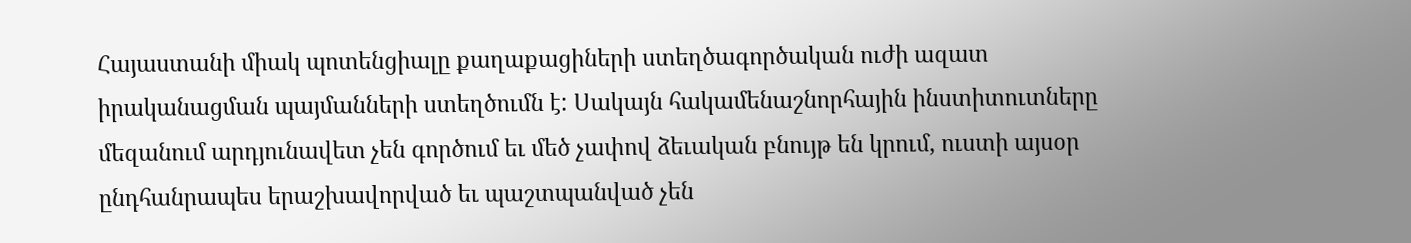Հայաստանի միակ պոտենցիալը քաղաքացիների ստեղծագործական ուժի ազատ իրականացման պայմանների ստեղծումն է: Սակայն հակամենաշնորհային ինստիտուտները մեզանում արդյունավետ չեն գործում եւ մեծ չափով ձեւական բնույթ են կրում, ուստի այսօր ընդհանրապես երաշխավորված եւ պաշտպանված չեն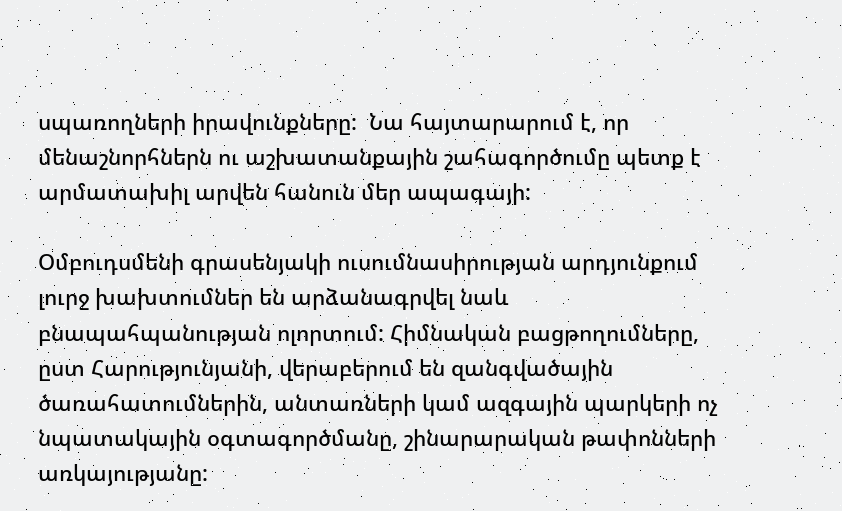սպառողների իրավունքները:  Նա հայտարարում է, որ մենաշնորհներն ու աշխատանքային շահագործումը պետք է արմատախիլ արվեն հանուն մեր ապագայի:

Օմբուդսմենի գրասենյակի ուսումնասիրության արդյունքում լուրջ խախտումներ են արձանագրվել նաև բնապահպանության ոլորտում: Հիմնական բացթողումները, ըստ Հարությունյանի, վերաբերում են զանգվածային ծառահատումներին, անտառների կամ ազգային պարկերի ոչ նպատակային օգտագործմանը, շինարարական թափոնների առկայությանը: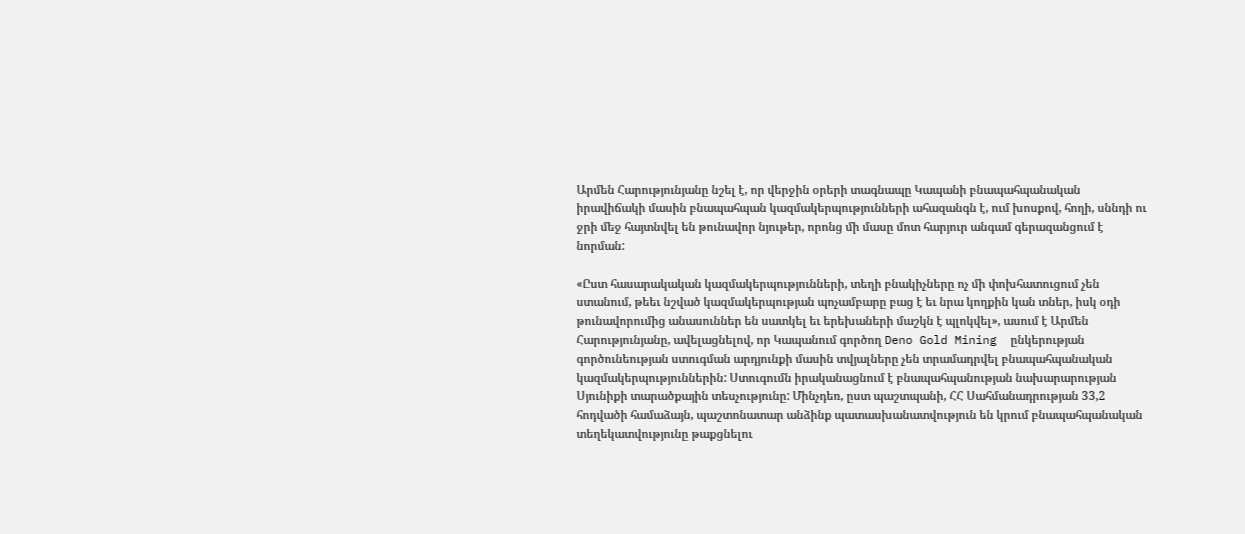Արմեն Հարությունյանը նշել է, որ վերջին օրերի տագնապը Կապանի բնապահպանական իրավիճակի մասին բնապահպան կազմակերպությունների ահազանգն է, ում խոսքով, հողի, սննդի ու ջրի մեջ հայտնվել են թունավոր նյութեր, որոնց մի մասը մոտ հարյուր անգամ գերազանցում է նորման:

«Ըստ հասարակական կազմակերպությունների, տեղի բնակիչները ոչ մի փոխհատուցում չեն ստանում, թեեւ նշված կազմակերպության պոչամբարը բաց է եւ նրա կողքին կան տներ, իսկ օդի թունավորումից անասուններ են սատկել եւ երեխաների մաշկն է պլոկվել», ասում է Արմեն Հարությունյանը, ավելացնելով, որ Կապանում գործող Deno Gold Mining  ընկերության գործունեության ստուգման արդյունքի մասին տվյալները չեն տրամադրվել բնապահպանական կազմակերպություններին: Ստուգումն իրականացնում է բնապահպանության նախարարության Սյունիքի տարածքային տեսչությունը: Մինչդեռ, ըստ պաշտպանի, ՀՀ Սահմանադրության 33,2 հոդվածի համաձայն, պաշտոնատար անձինք պատասխանատվություն են կրում բնապահպանական տեղեկատվությունը թաքցնելու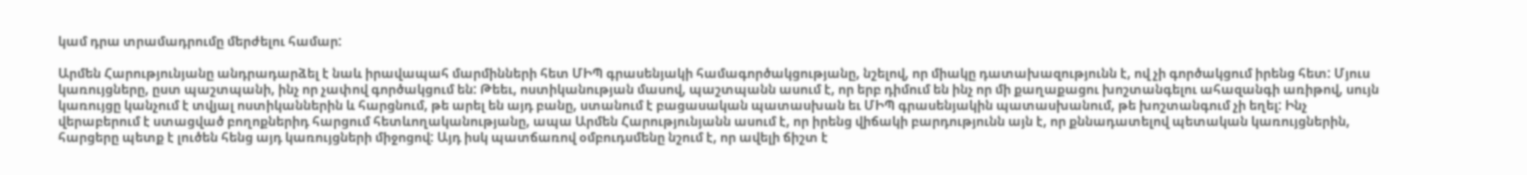կամ դրա տրամադրումը մերժելու համար:

Արմեն Հարությունյանը անդրադարձել է նաև իրավապահ մարմինների հետ ՄԻՊ գրասենյակի համագործակցությանը, նշելով, որ միակը դատախազությունն է, ով չի գործակցում իրենց հետ: Մյուս կառույցները, ըստ պաշտպանի, ինչ որ չափով գործակցում են: Թեեւ, ոստիկանության մասով, պաշտպանն ասում է, որ երբ դիմում են ինչ որ մի քաղաքացու խոշտանգելու ահազանգի առիթով, սույն կառույցը կանչում է տվյալ ոստիկաններին և հարցնում, թե արել են այդ բանը, ստանում է բացասական պատասխան եւ ՄԻՊ գրասենյակին պատասխանում, թե խոշտանգում չի եղել: Ինչ վերաբերում է ստացված բողոքներիդ հարցում հետևողականությանը, ապա Արմեն Հարությունյանն ասում է, որ իրենց վիճակի բարդությունն այն է, որ քննադատելով պետական կառույցներին, հարցերը պետք է լուծեն հենց այդ կառույցների միջոցով: Այդ իսկ պատճառով օմբուդսմենը նշում է, որ ավելի ճիշտ է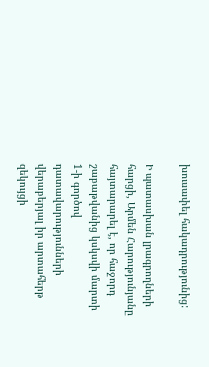խուսափել հակադրությունից:

Ի պատասխան լրագրողների հարցի, Արմեն Հարությունյանը հայտարարել է, որ հաջորդ շաբաթվանից կսկսվի մարտի 1-ի գործով դատավարությունների վերաբերյալ իր արտահերթ զեկույցի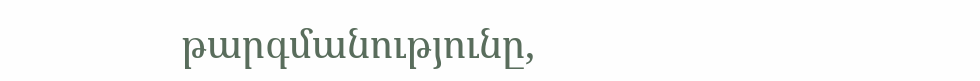թարգմանությունը,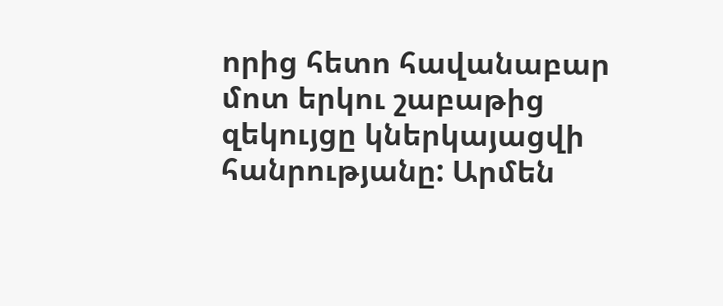որից հետո հավանաբար մոտ երկու շաբաթից զեկույցը կներկայացվի հանրությանը: Արմեն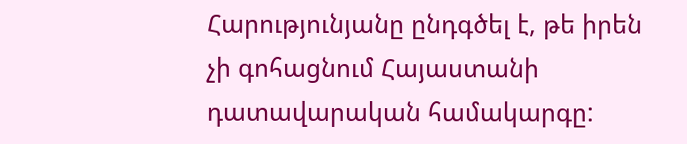Հարությունյանը ընդգծել է, թե իրեն չի գոհացնում Հայաստանի դատավարական համակարգը: